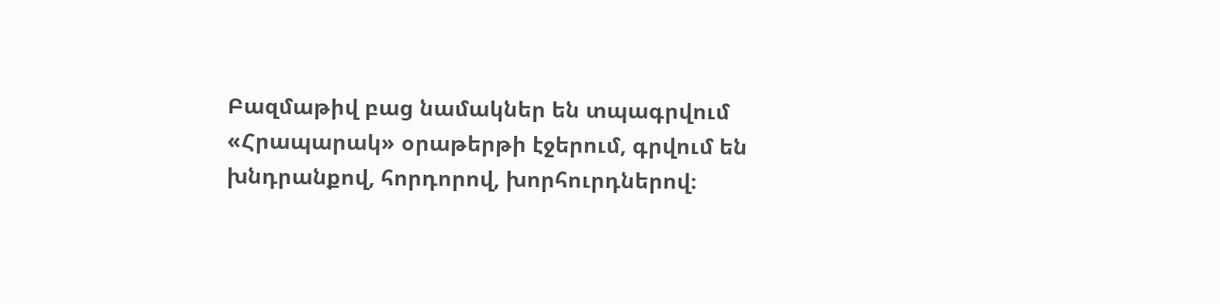Բազմաթիվ բաց նամակներ են տպագրվում «Հրապարակ» օրաթերթի էջերում, գրվում են խնդրանքով, հորդորով, խորհուրդներով։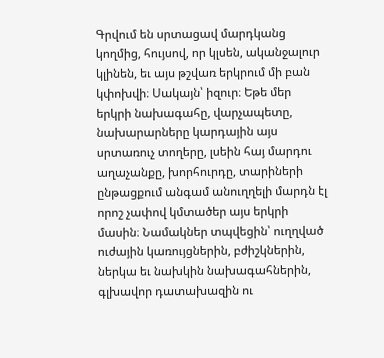Գրվում են սրտացավ մարդկանց կողմից, հույսով, որ կլսեն, ականջալուր կլինեն, եւ այս թշվառ երկրում մի բան կփոխվի։ Սակայն՝ իզուր։ Եթե մեր երկրի նախագահը, վարչապետը, նախարարները կարդային այս սրտառուչ տողերը, լսեին հայ մարդու աղաչանքը, խորհուրդը, տարիների ընթացքում անգամ անուղղելի մարդն էլ որոշ չափով կմտածեր այս երկրի մասին։ Նամակներ տպվեցին՝ ուղղված ուժային կառույցներին, բժիշկներին, ներկա եւ նախկին նախագահներին, գլխավոր դատախազին ու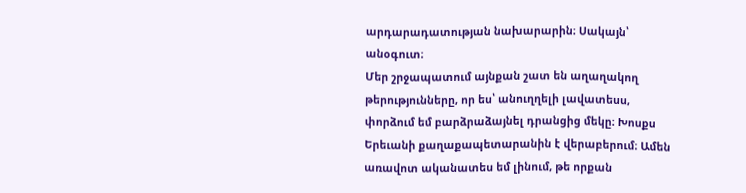արդարադատության նախարարին։ Սակայն՝ անօգուտ։
Մեր շրջապատում այնքան շատ են աղաղակող թերությունները, որ ես՝ անուղղելի լավատեսս, փորձում եմ բարձրաձայնել դրանցից մեկը։ Խոսքս Երեւանի քաղաքապետարանին է վերաբերում։ Ամեն առավոտ ականատես եմ լինում, թե որքան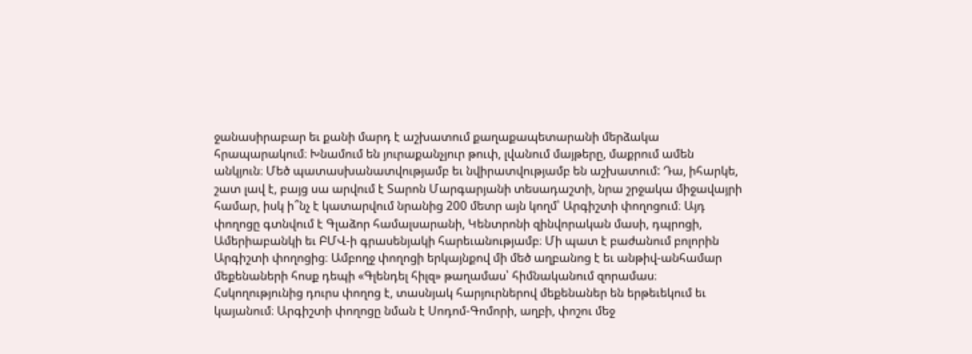ջանասիրաբար եւ քանի մարդ է աշխատում քաղաքապետարանի մերձակա հրապարակում։ Խնամում են յուրաքանչյուր թուփ, լվանում մայթերը, մաքրում ամեն անկյուն։ Մեծ պատասխանատվությամբ եւ նվիրատվությամբ են աշխատում: Դա, իհարկե, շատ լավ է, բայց սա արվում է Տարոն Մարգարյանի տեսադաշտի, նրա շրջակա միջավայրի համար, իսկ ի՞նչ է կատարվում նրանից 200 մետր այն կողմ՝ Արգիշտի փողոցում։ Այդ փողոցը գտնվում է Գլաձոր համալսարանի, Կենտրոնի զինվորական մասի, դպրոցի, Ամերիաբանկի եւ ԲՄՎ-ի գրասենյակի հարեւանությամբ։ Մի պատ է բաժանում բոլորին Արգիշտի փողոցից։ Ամբողջ փողոցի երկայնքով մի մեծ աղբանոց է եւ անթիվ-անհամար մեքենաների հոսք դեպի «Գլենդել հիլզ» թաղամաս՝ հիմնականում զորամաս։ Հսկողությունից դուրս փողոց է, տասնյակ հարյուրներով մեքենաներ են երթեւեկում եւ կայանում։ Արգիշտի փողոցը նման է Սոդոմ-Գոմորի, աղբի, փոշու մեջ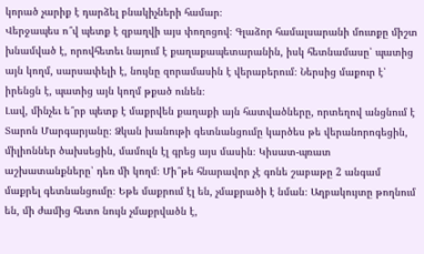կորած չարիք է դարձել բնակիչների համար։
Վերջապես ո՞վ պետք է զբաղվի այս փողոցով։ Գլաձոր համալսարանի մուտքը միշտ խնամված է, որովհետեւ նայում է քաղաքապետարանին, իսկ հետնամասը՝ պատից այն կողմ, սարսափելի է, նույնը զորամասին է վերաբերում։ Ներսից մաքուր է՝ իրենցն է, պատից այն կողմ թքած ունեն։
Լավ, մինչեւ ե՞րբ պետք է մաքրվեն քաղաքի այն հատվածները, որտեղով անցնում է Տարոն Մարգարյանը։ Ձկան խանութի գետնանցումը կարծես թե վերանորոգեցին, միլիոններ ծախսեցին, մամուլն էլ գրեց այս մասին։ Կիսատ-պռատ աշխատանքները՝ դեռ մի կողմ։ Մի՞թե հնարավոր չէ գոնե շաբաթը 2 անգամ մաքրել գետնանցումը։ Եթե մաքրում էլ են, չմաքրածի է նման։ Աղբակույտը թողնում են, մի ժամից հետո նույն չմաքրվածն է,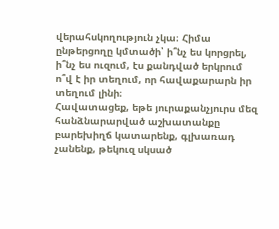վերահսկողություն չկա։ Հիմա ընթերցողը կմտածի՝ ի՞նչ ես կորցրել, ի՞նչ ես ուզում, էս քանդված երկրում ո՞վ է իր տեղում, որ հավաքարարն իր տեղում լինի։
Հավատացեք, եթե յուրաքանչյուրս մեզ հանձնարարված աշխատանքը բարեխիղճ կատարենք, գլխառադ չանենք, թեկուզ սկսած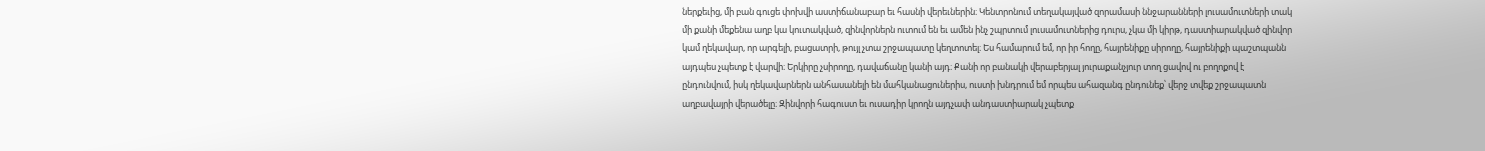ներքեւից, մի բան գուցե փոխվի աստիճանաբար եւ հասնի վերեւներին։ Կենտրոնում տեղակայված զորամասի ննջարանների լուսամուտների տակ մի քանի մեքենա աղբ կա կուտակված, զինվորներն ուտում են եւ ամեն ինչ շպրտում լուսամուտներից դուրս, չկա մի կիրթ, դաստիարակված զինվոր կամ ղեկավար, որ արգելի, բացատրի, թույլ չտա շրջապատը կեղտոտել։ Ես համարում եմ, որ իր հողը, հայրենիքը սիրողը, հայրենիքի պաշտպանն այդպես չպետք է վարվի։ Երկիրը չսիրողը, դավաճանը կանի այդ։ Քանի որ բանակի վերաբերյալ յուրաքանչյուր տող ցավով ու բողոքով է ընդունվում, իսկ ղեկավարներն անհասանելի են մահկանացուներիս, ուստի խնդրում եմ որպես ահազանգ ընդունեք՝ վերջ տվեք շրջապատն աղբավայրի վերածելը։ Զինվորի հագուստ եւ ուսադիր կրողն այդչափ անդաստիարակ չպետք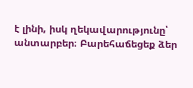է լինի, իսկ ղեկավարությունը՝ անտարբեր։ Բարեհաճեցեք ձեր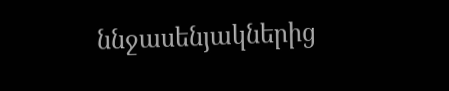ննջասենյակներից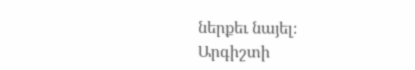ներքեւ նայել։
Արգիշտի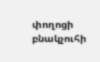փողոցի բնակչուհի